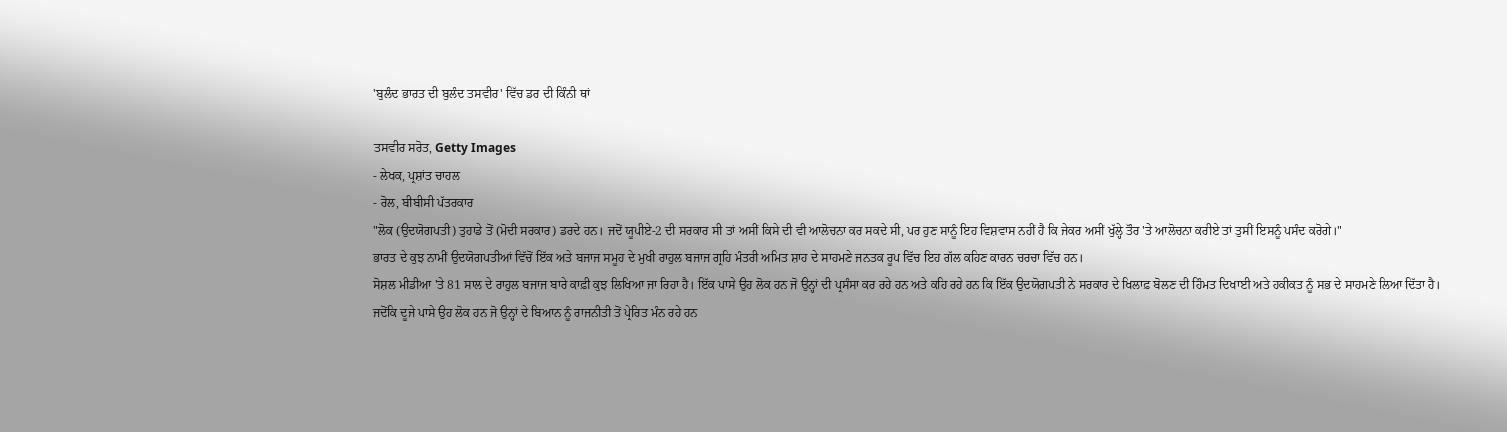'ਬੁਲੰਦ ਭਾਰਤ ਦੀ ਬੁਲੰਦ ਤਸਵੀਰ' ਵਿੱਚ ਡਰ ਦੀ ਕਿੰਨੀ ਥਾਂ

ਤਸਵੀਰ ਸਰੋਤ, Getty Images
- ਲੇਖਕ, ਪ੍ਰਸ਼ਾਂਤ ਚਾਹਲ
- ਰੋਲ, ਬੀਬੀਸੀ ਪੱਤਰਕਾਰ
"ਲੋਕ (ਉਦਯੋਗਪਤੀ) ਤੁਹਾਡੇ ਤੋਂ (ਮੋਦੀ ਸਰਕਾਰ) ਡਰਦੇ ਹਨ। ਜਦੋਂ ਯੂਪੀਏ-2 ਦੀ ਸਰਕਾਰ ਸੀ ਤਾਂ ਅਸੀਂ ਕਿਸੇ ਦੀ ਵੀ ਆਲੋਚਨਾ ਕਰ ਸਕਦੇ ਸੀ, ਪਰ ਹੁਣ ਸਾਨੂੰ ਇਹ ਵਿਸ਼ਵਾਸ ਨਹੀਂ ਹੈ ਕਿ ਜੇਕਰ ਅਸੀਂ ਖੁੱਲ੍ਹੇ ਤੌਰ 'ਤੇ ਆਲੋਚਨਾ ਕਰੀਏ ਤਾਂ ਤੁਸੀਂ ਇਸਨੂੰ ਪਸੰਦ ਕਰੋਗੇ।"
ਭਾਰਤ ਦੇ ਕੁਝ ਨਾਮੀਂ ਉਦਯੋਗਪਤੀਆਂ ਵਿੱਚੋਂ ਇੱਕ ਅਤੇ ਬਜਾਜ ਸਮੂਹ ਦੇ ਮੁਖੀ ਰਾਹੁਲ ਬਜਾਜ ਗ੍ਰਹਿ ਮੰਤਰੀ ਅਮਿਤ ਸ਼ਾਹ ਦੇ ਸਾਹਮਣੇ ਜਨਤਕ ਰੂਪ ਵਿੱਚ ਇਹ ਗੱਲ ਕਹਿਣ ਕਾਰਨ ਚਰਚਾ ਵਿੱਚ ਹਨ।
ਸੋਸ਼ਲ ਮੀਡੀਆ 'ਤੇ 81 ਸਾਲ ਦੇ ਰਾਹੁਲ ਬਜਾਜ ਬਾਰੇ ਕਾਫ਼ੀ ਕੁਝ ਲਿਖਿਆ ਜਾ ਰਿਹਾ ਹੈ। ਇੱਕ ਪਾਸੇ ਉਹ ਲੋਕ ਹਨ ਜੋ ਉਨ੍ਹਾਂ ਦੀ ਪ੍ਰਸੰਸਾ ਕਰ ਰਹੇ ਹਨ ਅਤੇ ਕਹਿ ਰਹੇ ਹਨ ਕਿ ਇੱਕ ਉਦਯੋਗਪਤੀ ਨੇ ਸਰਕਾਰ ਦੇ ਖਿਲਾਫ਼ ਬੋਲਣ ਦੀ ਹਿੰਮਤ ਦਿਖਾਈ ਅਤੇ ਹਕੀਕਤ ਨੂੰ ਸਭ ਦੇ ਸਾਹਮਣੇ ਲਿਆ ਦਿੱਤਾ ਹੈ।
ਜਦੋਂਕਿ ਦੂਜੇ ਪਾਸੇ ਉਹ ਲੋਕ ਹਨ ਜੋ ਉਨ੍ਹਾਂ ਦੇ ਬਿਆਨ ਨੂੰ ਰਾਜਨੀਤੀ ਤੋਂ ਪ੍ਰੇਰਿਤ ਮੰਨ ਰਹੇ ਹਨ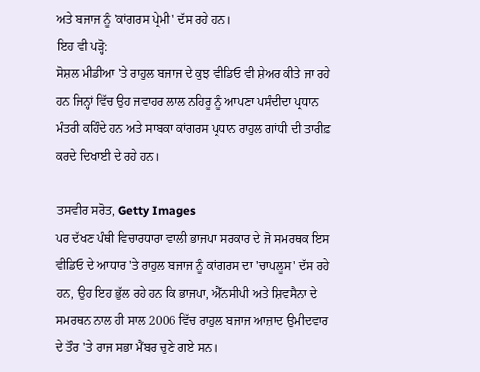ਅਤੇ ਬਜਾਜ ਨੂੰ 'ਕਾਂਗਰਸ ਪ੍ਰੇਮੀ' ਦੱਸ ਰਹੇ ਹਨ।
ਇਹ ਵੀ ਪੜ੍ਹੋ:
ਸੋਸ਼ਲ ਮੀਡੀਆ 'ਤੇ ਰਾਹੁਲ ਬਜਾਜ ਦੇ ਕੁਝ ਵੀਡਿਓ ਵੀ ਸ਼ੇਅਰ ਕੀਤੇ ਜਾ ਰਹੇ ਹਨ ਜਿਨ੍ਹਾਂ ਵਿੱਚ ਉਹ ਜਵਾਹਰ ਲਾਲ ਨਹਿਰੂ ਨੂੰ ਆਪਣਾ ਪਸੰਦੀਦਾ ਪ੍ਰਧਾਨ ਮੰਤਰੀ ਕਹਿੰਦੇ ਹਨ ਅਤੇ ਸਾਬਕਾ ਕਾਂਗਰਸ ਪ੍ਰਧਾਨ ਰਾਹੁਲ ਗਾਂਧੀ ਦੀ ਤਾਰੀਫ਼ ਕਰਦੇ ਦਿਖਾਈ ਦੇ ਰਹੇ ਹਨ।

ਤਸਵੀਰ ਸਰੋਤ, Getty Images
ਪਰ ਦੱਖਣ ਪੰਥੀ ਵਿਚਾਰਧਾਰਾ ਵਾਲੀ ਭਾਜਪਾ ਸਰਕਾਰ ਦੇ ਜੋ ਸਮਰਥਕ ਇਸ ਵੀਡਿਓ ਦੇ ਆਧਾਰ 'ਤੇ ਰਾਹੁਲ ਬਜਾਜ ਨੂੰ ਕਾਂਗਰਸ ਦਾ 'ਚਾਪਲੂਸ' ਦੱਸ ਰਹੇ ਹਨ, ਉਹ ਇਹ ਭੁੱਲ ਰਹੇ ਹਨ ਕਿ ਭਾਜਪਾ, ਐੱਨਸੀਪੀ ਅਤੇ ਸ਼ਿਵਸੈਨਾ ਦੇ ਸਮਰਥਨ ਨਾਲ ਹੀ ਸਾਲ 2006 ਵਿੱਚ ਰਾਹੁਲ ਬਜਾਜ ਆਜ਼ਾਦ ਉਮੀਦਵਾਰ ਦੇ ਤੌਰ 'ਤੇ ਰਾਜ ਸਭਾ ਮੈਂਬਰ ਚੁਣੇ ਗਏ ਸਨ।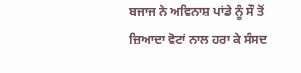ਬਜਾਜ ਨੇ ਅਵਿਨਾਸ਼ ਪਾਂਡੇ ਨੂੰ ਸੌ ਤੋਂ ਜ਼ਿਆਦਾ ਵੋਟਾਂ ਨਾਲ ਹਰਾ ਕੇ ਸੰਸਦ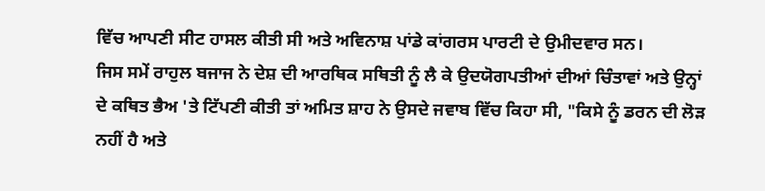ਵਿੱਚ ਆਪਣੀ ਸੀਟ ਹਾਸਲ ਕੀਤੀ ਸੀ ਅਤੇ ਅਵਿਨਾਸ਼ ਪਾਂਡੇ ਕਾਂਗਰਸ ਪਾਰਟੀ ਦੇ ਉਮੀਦਵਾਰ ਸਨ।
ਜਿਸ ਸਮੇਂ ਰਾਹੁਲ ਬਜਾਜ ਨੇ ਦੇਸ਼ ਦੀ ਆਰਥਿਕ ਸਥਿਤੀ ਨੂੰ ਲੈ ਕੇ ਉਦਯੋਗਪਤੀਆਂ ਦੀਆਂ ਚਿੰਤਾਵਾਂ ਅਤੇ ਉਨ੍ਹਾਂ ਦੇ ਕਥਿਤ ਭੈਅ 'ਤੇ ਟਿੱਪਣੀ ਕੀਤੀ ਤਾਂ ਅਮਿਤ ਸ਼ਾਹ ਨੇ ਉਸਦੇ ਜਵਾਬ ਵਿੱਚ ਕਿਹਾ ਸੀ, "ਕਿਸੇ ਨੂੰ ਡਰਨ ਦੀ ਲੋੜ ਨਹੀਂ ਹੈ ਅਤੇ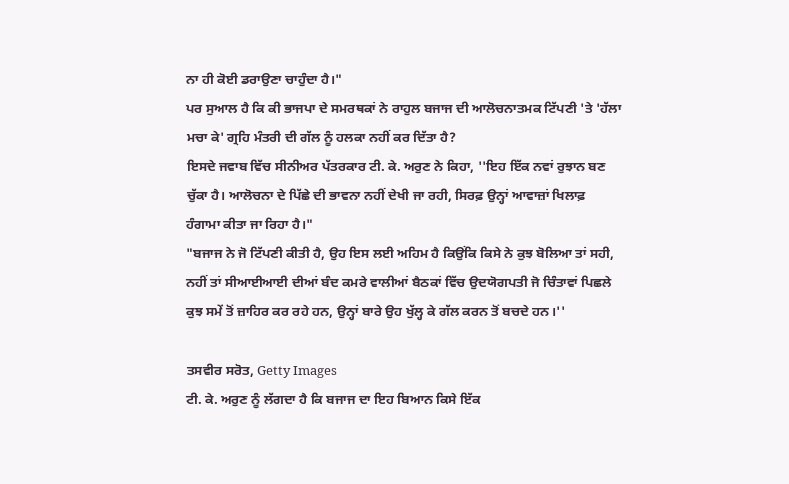ਨਾ ਹੀ ਕੋਈ ਡਰਾਉਣਾ ਚਾਹੁੰਦਾ ਹੈ।"
ਪਰ ਸੁਆਲ ਹੈ ਕਿ ਕੀ ਭਾਜਪਾ ਦੇ ਸਮਰਥਕਾਂ ਨੇ ਰਾਹੁਲ ਬਜਾਜ ਦੀ ਆਲੋਚਨਾਤਮਕ ਟਿੱਪਣੀ 'ਤੇ 'ਹੱਲਾ ਮਚਾ ਕੇ' ਗ੍ਰਹਿ ਮੰਤਰੀ ਦੀ ਗੱਲ ਨੂੰ ਹਲਕਾ ਨਹੀਂ ਕਰ ਦਿੱਤਾ ਹੈ?
ਇਸਦੇ ਜਵਾਬ ਵਿੱਚ ਸੀਨੀਅਰ ਪੱਤਰਕਾਰ ਟੀ. ਕੇ. ਅਰੁਣ ਨੇ ਕਿਹਾ, ''ਇਹ ਇੱਕ ਨਵਾਂ ਰੁਝਾਨ ਬਣ ਚੁੱਕਾ ਹੈ। ਆਲੋਚਨਾ ਦੇ ਪਿੱਛੇ ਦੀ ਭਾਵਨਾ ਨਹੀਂ ਦੇਖੀ ਜਾ ਰਹੀ, ਸਿਰਫ਼ ਉਨ੍ਹਾਂ ਆਵਾਜ਼ਾਂ ਖਿਲਾਫ਼ ਹੰਗਾਮਾ ਕੀਤਾ ਜਾ ਰਿਹਾ ਹੈ।"
"ਬਜਾਜ ਨੇ ਜੋ ਟਿੱਪਣੀ ਕੀਤੀ ਹੈ, ਉਹ ਇਸ ਲਈ ਅਹਿਮ ਹੈ ਕਿਉਂਕਿ ਕਿਸੇ ਨੇ ਕੁਝ ਬੋਲਿਆ ਤਾਂ ਸਹੀ, ਨਹੀਂ ਤਾਂ ਸੀਆਈਆਈ ਦੀਆਂ ਬੰਦ ਕਮਰੇ ਵਾਲੀਆਂ ਬੈਠਕਾਂ ਵਿੱਚ ਉਦਯੋਗਪਤੀ ਜੋ ਚਿੰਤਾਵਾਂ ਪਿਛਲੇ ਕੁਝ ਸਮੇਂ ਤੋਂ ਜ਼ਾਹਿਰ ਕਰ ਰਹੇ ਹਨ, ਉਨ੍ਹਾਂ ਬਾਰੇ ਉਹ ਖੁੱਲ੍ਹ ਕੇ ਗੱਲ ਕਰਨ ਤੋਂ ਬਚਦੇ ਹਨ।''

ਤਸਵੀਰ ਸਰੋਤ, Getty Images
ਟੀ. ਕੇ. ਅਰੁਣ ਨੂੰ ਲੱਗਦਾ ਹੈ ਕਿ ਬਜਾਜ ਦਾ ਇਹ ਬਿਆਨ ਕਿਸੇ ਇੱਕ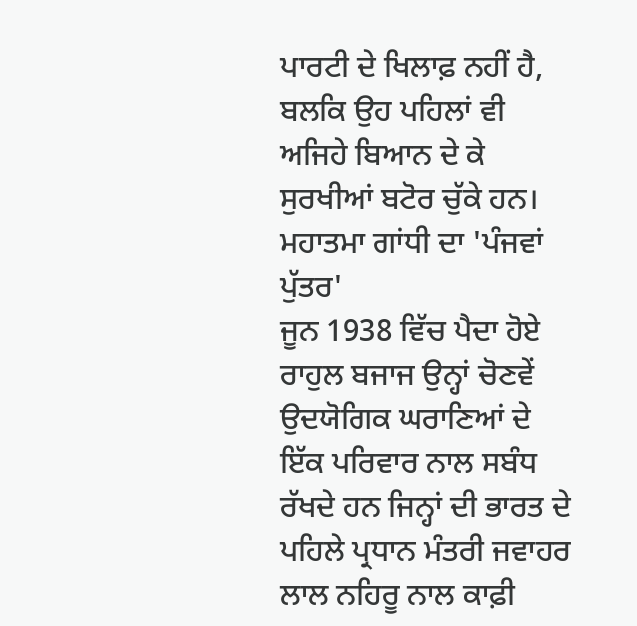ਪਾਰਟੀ ਦੇ ਖਿਲਾਫ਼ ਨਹੀਂ ਹੈ, ਬਲਕਿ ਉਹ ਪਹਿਲਾਂ ਵੀ ਅਜਿਹੇ ਬਿਆਨ ਦੇ ਕੇ ਸੁਰਖੀਆਂ ਬਟੋਰ ਚੁੱਕੇ ਹਨ।
ਮਹਾਤਮਾ ਗਾਂਧੀ ਦਾ 'ਪੰਜਵਾਂ ਪੁੱਤਰ'
ਜੂਨ 1938 ਵਿੱਚ ਪੈਦਾ ਹੋਏ ਰਾਹੁਲ ਬਜਾਜ ਉਨ੍ਹਾਂ ਚੋਣਵੇਂ ਉਦਯੋਗਿਕ ਘਰਾਣਿਆਂ ਦੇ ਇੱਕ ਪਰਿਵਾਰ ਨਾਲ ਸਬੰਧ ਰੱਖਦੇ ਹਨ ਜਿਨ੍ਹਾਂ ਦੀ ਭਾਰਤ ਦੇ ਪਹਿਲੇ ਪ੍ਰਧਾਨ ਮੰਤਰੀ ਜਵਾਹਰ ਲਾਲ ਨਹਿਰੂ ਨਾਲ ਕਾਫ਼ੀ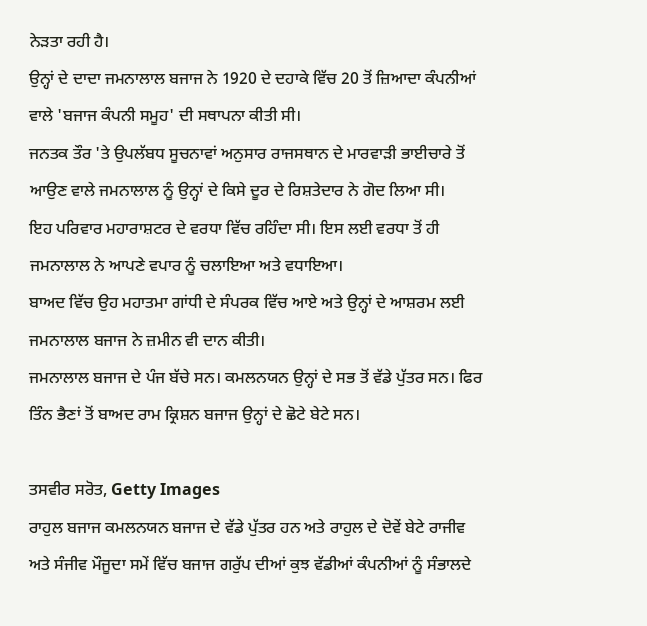ਨੇੜਤਾ ਰਹੀ ਹੈ।
ਉਨ੍ਹਾਂ ਦੇ ਦਾਦਾ ਜਮਨਾਲਾਲ ਬਜਾਜ ਨੇ 1920 ਦੇ ਦਹਾਕੇ ਵਿੱਚ 20 ਤੋਂ ਜ਼ਿਆਦਾ ਕੰਪਨੀਆਂ ਵਾਲੇ 'ਬਜਾਜ ਕੰਪਨੀ ਸਮੂਹ' ਦੀ ਸਥਾਪਨਾ ਕੀਤੀ ਸੀ।
ਜਨਤਕ ਤੌਰ 'ਤੇ ਉਪਲੱਬਧ ਸੂਚਨਾਵਾਂ ਅਨੁਸਾਰ ਰਾਜਸਥਾਨ ਦੇ ਮਾਰਵਾੜੀ ਭਾਈਚਾਰੇ ਤੋਂ ਆਉਣ ਵਾਲੇ ਜਮਨਾਲਾਲ ਨੂੰ ਉਨ੍ਹਾਂ ਦੇ ਕਿਸੇ ਦੂਰ ਦੇ ਰਿਸ਼ਤੇਦਾਰ ਨੇ ਗੋਦ ਲਿਆ ਸੀ।
ਇਹ ਪਰਿਵਾਰ ਮਹਾਰਾਸ਼ਟਰ ਦੇ ਵਰਧਾ ਵਿੱਚ ਰਹਿੰਦਾ ਸੀ। ਇਸ ਲਈ ਵਰਧਾ ਤੋਂ ਹੀ ਜਮਨਾਲਾਲ ਨੇ ਆਪਣੇ ਵਪਾਰ ਨੂੰ ਚਲਾਇਆ ਅਤੇ ਵਧਾਇਆ।
ਬਾਅਦ ਵਿੱਚ ਉਹ ਮਹਾਤਮਾ ਗਾਂਧੀ ਦੇ ਸੰਪਰਕ ਵਿੱਚ ਆਏ ਅਤੇ ਉਨ੍ਹਾਂ ਦੇ ਆਸ਼ਰਮ ਲਈ ਜਮਨਾਲਾਲ ਬਜਾਜ ਨੇ ਜ਼ਮੀਨ ਵੀ ਦਾਨ ਕੀਤੀ।
ਜਮਨਾਲਾਲ ਬਜਾਜ ਦੇ ਪੰਜ ਬੱਚੇ ਸਨ। ਕਮਲਨਯਨ ਉਨ੍ਹਾਂ ਦੇ ਸਭ ਤੋਂ ਵੱਡੇ ਪੁੱਤਰ ਸਨ। ਫਿਰ ਤਿੰਨ ਭੈਣਾਂ ਤੋਂ ਬਾਅਦ ਰਾਮ ਕ੍ਰਿਸ਼ਨ ਬਜਾਜ ਉਨ੍ਹਾਂ ਦੇ ਛੋਟੇ ਬੇਟੇ ਸਨ।

ਤਸਵੀਰ ਸਰੋਤ, Getty Images
ਰਾਹੁਲ ਬਜਾਜ ਕਮਲਨਯਨ ਬਜਾਜ ਦੇ ਵੱਡੇ ਪੁੱਤਰ ਹਨ ਅਤੇ ਰਾਹੁਲ ਦੇ ਦੋਵੇਂ ਬੇਟੇ ਰਾਜੀਵ ਅਤੇ ਸੰਜੀਵ ਮੌਜੂਦਾ ਸਮੇਂ ਵਿੱਚ ਬਜਾਜ ਗਰੁੱਪ ਦੀਆਂ ਕੁਝ ਵੱਡੀਆਂ ਕੰਪਨੀਆਂ ਨੂੰ ਸੰਭਾਲਦੇ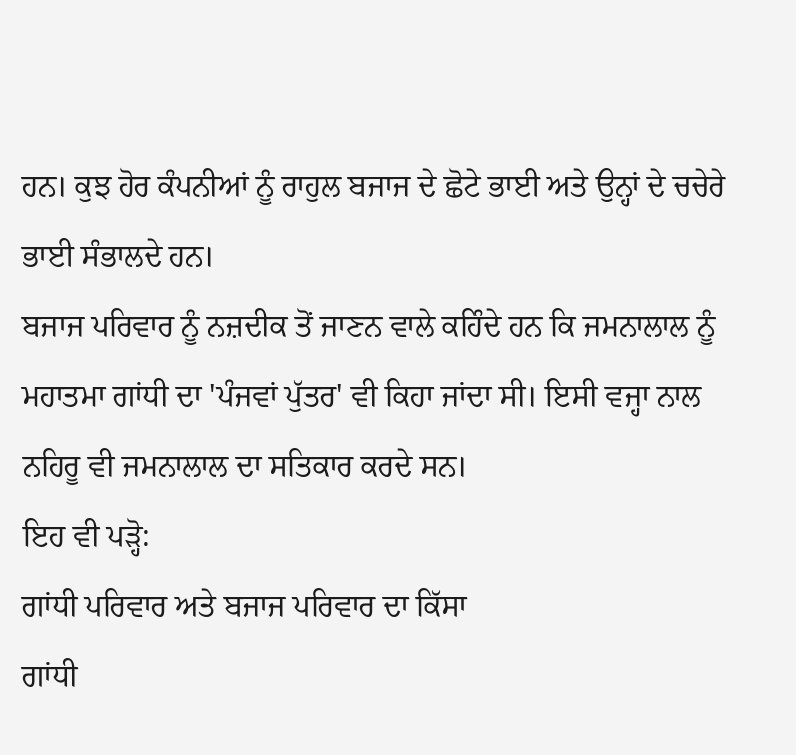ਹਨ। ਕੁਝ ਹੋਰ ਕੰਪਨੀਆਂ ਨੂੰ ਰਾਹੁਲ ਬਜਾਜ ਦੇ ਛੋਟੇ ਭਾਈ ਅਤੇ ਉਨ੍ਹਾਂ ਦੇ ਚਚੇਰੇ ਭਾਈ ਸੰਭਾਲਦੇ ਹਨ।
ਬਜਾਜ ਪਰਿਵਾਰ ਨੂੰ ਨਜ਼ਦੀਕ ਤੋਂ ਜਾਣਨ ਵਾਲੇ ਕਹਿੰਦੇ ਹਨ ਕਿ ਜਮਨਾਲਾਲ ਨੂੰ ਮਹਾਤਮਾ ਗਾਂਧੀ ਦਾ 'ਪੰਜਵਾਂ ਪੁੱਤਰ' ਵੀ ਕਿਹਾ ਜਾਂਦਾ ਸੀ। ਇਸੀ ਵਜ੍ਹਾ ਨਾਲ ਨਹਿਰੂ ਵੀ ਜਮਨਾਲਾਲ ਦਾ ਸਤਿਕਾਰ ਕਰਦੇ ਸਨ।
ਇਹ ਵੀ ਪੜ੍ਹੋ:
ਗਾਂਧੀ ਪਰਿਵਾਰ ਅਤੇ ਬਜਾਜ ਪਰਿਵਾਰ ਦਾ ਕਿੱਸਾ
ਗਾਂਧੀ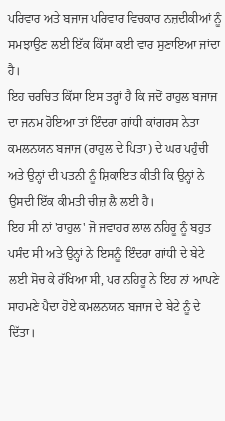ਪਰਿਵਾਰ ਅਤੇ ਬਜਾਜ ਪਰਿਵਾਰ ਵਿਚਕਾਰ ਨਜ਼ਦੀਕੀਆਂ ਨੂੰ ਸਮਝਾਉਣ ਲਈ ਇੱਕ ਕਿੱਸਾ ਕਈ ਵਾਰ ਸੁਣਾਇਆ ਜਾਂਦਾ ਹੈ।
ਇਹ ਚਰਚਿਤ ਕਿੱਸਾ ਇਸ ਤਰ੍ਹਾਂ ਹੈ ਕਿ ਜਦੋਂ ਰਾਹੁਲ ਬਜਾਜ ਦਾ ਜਨਮ ਹੋਇਆ ਤਾਂ ਇੰਦਰਾ ਗਾਂਧੀ ਕਾਂਗਰਸ ਨੇਤਾ ਕਮਲਨਯਨ ਬਜਾਜ (ਰਾਹੁਲ ਦੇ ਪਿਤਾ) ਦੇ ਘਰ ਪਹੁੰਚੀ ਅਤੇ ਉਨ੍ਹਾਂ ਦੀ ਪਤਨੀ ਨੂੰ ਸ਼ਿਕਾਇਤ ਕੀਤੀ ਕਿ ਉਨ੍ਹਾਂ ਨੇ ਉਸਦੀ ਇੱਕ ਕੀਮਤੀ ਚੀਜ਼ ਲੈ ਲਈ ਹੈ।
ਇਹ ਸੀ ਨਾਂ 'ਰਾਹੁਲ' ਜੋ ਜਵਾਹਰ ਲਾਲ ਨਹਿਰੂ ਨੂੰ ਬਹੁਤ ਪਸੰਦ ਸੀ ਅਤੇ ਉਨ੍ਹਾਂ ਨੇ ਇਸਨੂੰ ਇੰਦਰਾ ਗਾਂਧੀ ਦੇ ਬੇਟੇ ਲਈ ਸੋਚ ਕੇ ਰੱਖਿਆ ਸੀ, ਪਰ ਨਹਿਰੂ ਨੇ ਇਹ ਨਾਂ ਆਪਣੇ ਸਾਹਮਣੇ ਪੈਦਾ ਹੋਏ ਕਮਲਨਯਨ ਬਜਾਜ ਦੇ ਬੇਟੇ ਨੂੰ ਦੇ ਦਿੱਤਾ।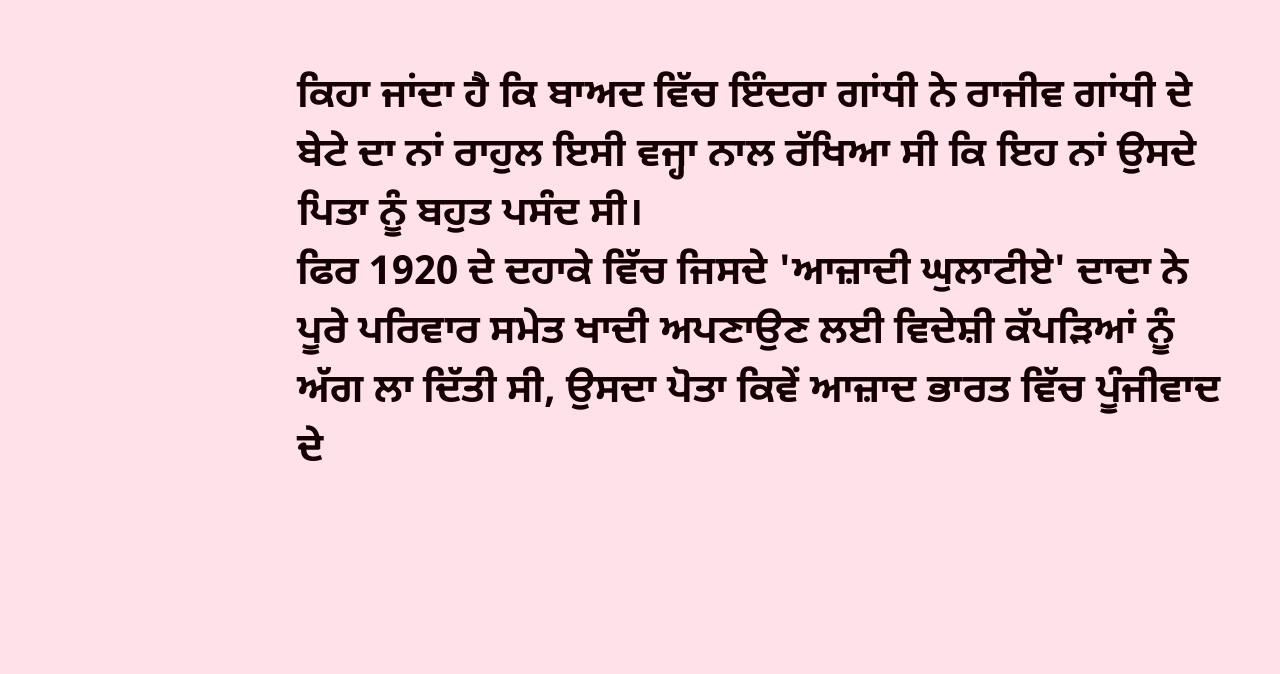ਕਿਹਾ ਜਾਂਦਾ ਹੈ ਕਿ ਬਾਅਦ ਵਿੱਚ ਇੰਦਰਾ ਗਾਂਧੀ ਨੇ ਰਾਜੀਵ ਗਾਂਧੀ ਦੇ ਬੇਟੇ ਦਾ ਨਾਂ ਰਾਹੁਲ ਇਸੀ ਵਜ੍ਹਾ ਨਾਲ ਰੱਖਿਆ ਸੀ ਕਿ ਇਹ ਨਾਂ ਉਸਦੇ ਪਿਤਾ ਨੂੰ ਬਹੁਤ ਪਸੰਦ ਸੀ।
ਫਿਰ 1920 ਦੇ ਦਹਾਕੇ ਵਿੱਚ ਜਿਸਦੇ 'ਆਜ਼ਾਦੀ ਘੁਲਾਟੀਏ' ਦਾਦਾ ਨੇ ਪੂਰੇ ਪਰਿਵਾਰ ਸਮੇਤ ਖਾਦੀ ਅਪਣਾਉਣ ਲਈ ਵਿਦੇਸ਼ੀ ਕੱਪੜਿਆਂ ਨੂੰ ਅੱਗ ਲਾ ਦਿੱਤੀ ਸੀ, ਉਸਦਾ ਪੋਤਾ ਕਿਵੇਂ ਆਜ਼ਾਦ ਭਾਰਤ ਵਿੱਚ ਪੂੰਜੀਵਾਦ ਦੇ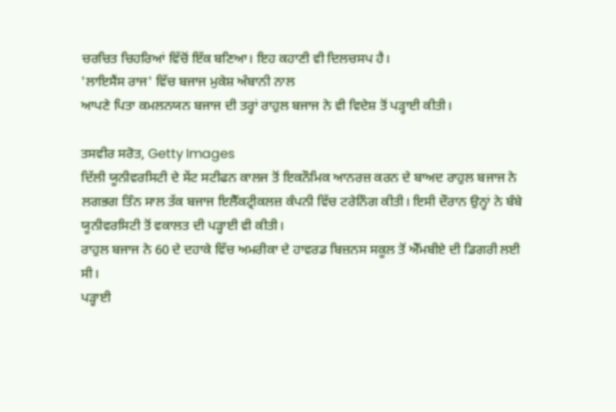ਚਰਚਿਤ ਚਿਹਰਿਆਂ ਵਿੱਚੋਂ ਇੱਕ ਬਣਿਆ। ਇਹ ਕਹਾਣੀ ਵੀ ਦਿਲਚਸਪ ਹੈ।
'ਲਾਇਸੈਂਸ ਰਾਜ' ਵਿੱਚ ਬਜਾਜ ਮੁਕੇਸ਼ ਅੰਬਾਨੀ ਨਾਲ
ਆਪਣੇ ਪਿਤਾ ਕਮਲਨਯਨ ਬਜਾਜ ਦੀ ਤਰ੍ਹਾਂ ਰਾਹੁਲ ਬਜਾਜ ਨੇ ਵੀ ਵਿਦੇਸ਼ ਤੋਂ ਪੜ੍ਹਾਈ ਕੀਤੀ।

ਤਸਵੀਰ ਸਰੋਤ, Getty Images
ਦਿੱਲੀ ਯੂਨੀਵਰਸਿਟੀ ਦੇ ਸੇਂਟ ਸਟੀਫਨ ਕਾਲਜ ਤੋਂ ਇਕਨੌਮਿਕ ਆਨਰਜ਼ ਕਰਨ ਦੇ ਬਾਅਦ ਰਾਹੁਲ ਬਜਾਜ ਨੇ ਲਗਭਗ ਤਿੰਨ ਸਾਲ ਤੱਕ ਬਜਾਜ ਇਲੈੱਕਟ੍ਰੀਕਲਜ਼ ਕੰਪਨੀ ਵਿੱਚ ਟਰੇਨਿੰਗ ਕੀਤੀ। ਇਸੀ ਦੌਰਾਨ ਉਨ੍ਹਾਂ ਨੇ ਬੰਬੇ ਯੂਨੀਵਰਸਿਟੀ ਤੋਂ ਵਕਾਲਤ ਦੀ ਪੜ੍ਹਾਈ ਵੀ ਕੀਤੀ।
ਰਾਹੁਲ ਬਜਾਜ ਨੇ 60 ਦੇ ਦਹਾਕੇ ਵਿੱਚ ਅਮਰੀਕਾ ਦੇ ਹਾਵਰਡ ਬਿਜ਼ਨਸ ਸਕੂਲ ਤੋਂ ਐੱਮਬੀਏ ਦੀ ਡਿਗਰੀ ਲਈ ਸੀ।
ਪੜ੍ਹਾਈ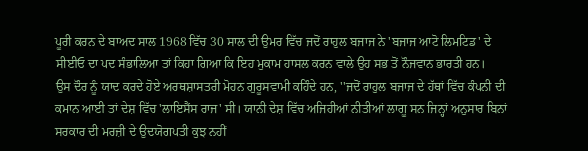ਪੂਰੀ ਕਰਨ ਦੇ ਬਾਅਦ ਸਾਲ 1968 ਵਿੱਚ 30 ਸਾਲ ਦੀ ਉਮਰ ਵਿੱਚ ਜਦੋਂ ਰਾਹੁਲ ਬਜਾਜ ਨੇ 'ਬਜਾਜ ਆਟੋ ਲਿਮਟਿਡ' ਦੇ ਸੀਈਓ ਦਾ ਪਦ ਸੰਭਾਲਿਆ ਤਾਂ ਕਿਹਾ ਗਿਆ ਕਿ ਇਹ ਮੁਕਾਮ ਹਾਸਲ ਕਰਨ ਵਾਲੇ ਉਹ ਸਭ ਤੋਂ ਨੌਜਵਾਨ ਭਾਰਤੀ ਹਨ।
ਉਸ ਦੌਰ ਨੂੰ ਯਾਦ ਕਰਦੇ ਹੋਏ ਅਰਥਸ਼ਾਸਤਰੀ ਮੋਹਨ ਗੁਰੂਸਵਾਮੀ ਕਹਿੰਦੇ ਹਨ, ''ਜਦੋਂ ਰਾਹੁਲ ਬਜਾਜ ਦੇ ਹੱਥਾਂ ਵਿੱਚ ਕੰਪਨੀ ਦੀ ਕਮਾਨ ਆਈ ਤਾਂ ਦੇਸ਼ ਵਿੱਚ 'ਲਾਇਸੈਂਸ ਰਾਜ' ਸੀ। ਯਾਨੀ ਦੇਸ਼ ਵਿੱਚ ਅਜਿਹੀਆਂ ਨੀਤੀਆਂ ਲਾਗੂ ਸਨ ਜਿਨ੍ਹਾਂ ਅਨੁਸਾਰ ਬਿਨਾਂ ਸਰਕਾਰ ਦੀ ਮਰਜ਼ੀ ਦੇ ਉਦਯੋਗਪਤੀ ਕੁਝ ਨਹੀਂ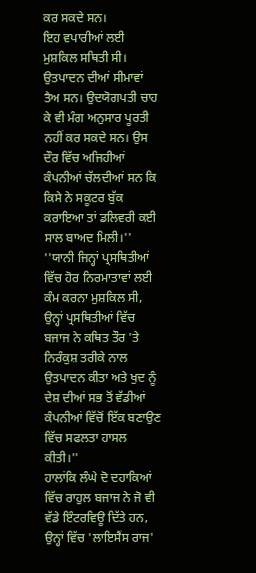ਕਰ ਸਕਦੇ ਸਨ।
ਇਹ ਵਪਾਰੀਆਂ ਲਈ ਮੁਸ਼ਕਿਲ ਸਥਿਤੀ ਸੀ। ਉਤਪਾਦਨ ਦੀਆਂ ਸੀਮਾਵਾਂ ਤੈਅ ਸਨ। ਉਦਯੋਗਪਤੀ ਚਾਹ ਕੇ ਵੀ ਮੰਗ ਅਨੁਸਾਰ ਪੂਰਤੀ ਨਹੀਂ ਕਰ ਸਕਦੇ ਸਨ। ਉਸ ਦੌਰ ਵਿੱਚ ਅਜਿਹੀਆਂ ਕੰਪਨੀਆਂ ਚੱਲਦੀਆਂ ਸਨ ਕਿ ਕਿਸੇ ਨੇ ਸਕੂਟਰ ਬੁੱਕ ਕਰਾਇਆ ਤਾਂ ਡਲਿਵਰੀ ਕਈ ਸਾਲ ਬਾਅਦ ਮਿਲੀ।''
''ਯਾਨੀ ਜਿਨ੍ਹਾਂ ਪ੍ਰਸਥਿਤੀਆਂ ਵਿੱਚ ਹੋਰ ਨਿਰਮਾਤਾਵਾਂ ਲਈ ਕੰਮ ਕਰਨਾ ਮੁਸ਼ਕਿਲ ਸੀ, ਉਨ੍ਹਾਂ ਪ੍ਰਸਥਿਤੀਆਂ ਵਿੱਚ ਬਜਾਜ ਨੇ ਕਥਿਤ ਤੌਰ 'ਤੇ ਨਿਰੰਕੁਸ਼ ਤਰੀਕੇ ਨਾਲ ਉਤਪਾਦਨ ਕੀਤਾ ਅਤੇ ਖੁਦ ਨੂੰ ਦੇਸ਼ ਦੀਆਂ ਸਭ ਤੋਂ ਵੱਡੀਆਂ ਕੰਪਨੀਆਂ ਵਿੱਚੋਂ ਇੱਕ ਬਣਾਉਣ ਵਿੱਚ ਸਫਲਤਾ ਹਾਸਲ ਕੀਤੀ।''
ਹਾਲਾਂਕਿ ਲੰਘੇ ਦੋ ਦਹਾਕਿਆਂ ਵਿੱਚ ਰਾਹੁਲ ਬਜਾਜ ਨੇ ਜੋ ਵੀ ਵੱਡੇ ਇੰਟਰਵਿਊ ਦਿੱਤੇ ਹਨ, ਉਨ੍ਹਾਂ ਵਿੱਚ 'ਲਾਇਸੈਂਸ ਰਾਜ'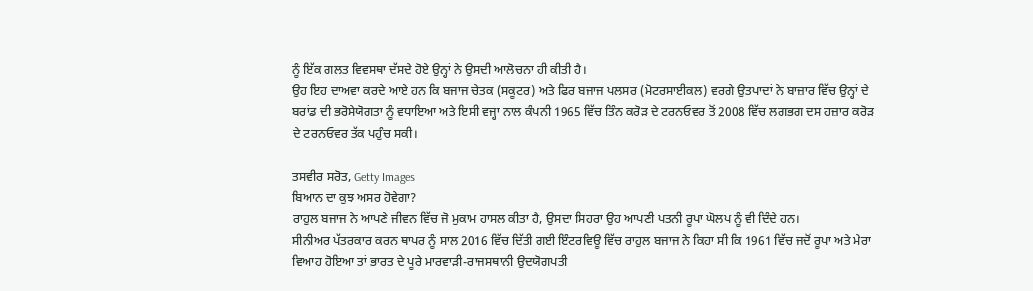ਨੂੰ ਇੱਕ ਗਲਤ ਵਿਵਸਥਾ ਦੱਸਦੇ ਹੋਏ ਉਨ੍ਹਾਂ ਨੇ ਉਸਦੀ ਆਲੋਚਨਾ ਹੀ ਕੀਤੀ ਹੈ।
ਉਹ ਇਹ ਦਾਅਵਾ ਕਰਦੇ ਆਏ ਹਨ ਕਿ ਬਜਾਜ ਚੇਤਕ (ਸਕੂਟਰ) ਅਤੇ ਫਿਰ ਬਜਾਜ ਪਲਸਰ (ਮੋਟਰਸਾਈਕਲ) ਵਰਗੇ ਉਤਪਾਦਾਂ ਨੇ ਬਾਜ਼ਾਰ ਵਿੱਚ ਉਨ੍ਹਾਂ ਦੇ ਬਰਾਂਡ ਦੀ ਭਰੋਸੇਯੋਗਤਾ ਨੂੰ ਵਧਾਇਆ ਅਤੇ ਇਸੀ ਵਜ੍ਹਾ ਨਾਲ ਕੰਪਨੀ 1965 ਵਿੱਚ ਤਿੰਨ ਕਰੋੜ ਦੇ ਟਰਨਓਵਰ ਤੋਂ 2008 ਵਿੱਚ ਲਗਭਗ ਦਸ ਹਜ਼ਾਰ ਕਰੋੜ ਦੇ ਟਰਨਓਵਰ ਤੱਕ ਪਹੁੰਚ ਸਕੀ।

ਤਸਵੀਰ ਸਰੋਤ, Getty Images
ਬਿਆਨ ਦਾ ਕੁਝ ਅਸਰ ਹੋਵੇਗਾ?
ਰਾਹੁਲ ਬਜਾਜ ਨੇ ਆਪਣੇ ਜੀਵਨ ਵਿੱਚ ਜੋ ਮੁਕਾਮ ਹਾਸਲ ਕੀਤਾ ਹੈ, ਉਸਦਾ ਸਿਹਰਾ ਉਹ ਆਪਣੀ ਪਤਨੀ ਰੂਪਾ ਘੋਲਪ ਨੂੰ ਵੀ ਦਿੰਦੇ ਹਨ।
ਸੀਨੀਅਰ ਪੱਤਰਕਾਰ ਕਰਨ ਥਾਪਰ ਨੂੰ ਸਾਲ 2016 ਵਿੱਚ ਦਿੱਤੀ ਗਈ ਇੰਟਰਵਿਊ ਵਿੱਚ ਰਾਹੁਲ ਬਜਾਜ ਨੇ ਕਿਹਾ ਸੀ ਕਿ 1961 ਵਿੱਚ ਜਦੋਂ ਰੂਪਾ ਅਤੇ ਮੇਰਾ ਵਿਆਹ ਹੋਇਆ ਤਾਂ ਭਾਰਤ ਦੇ ਪੂਰੇ ਮਾਰਵਾੜੀ-ਰਾਜਸਥਾਨੀ ਉਦਯੋਗਪਤੀ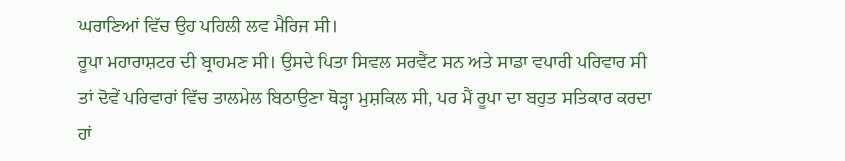ਘਰਾਣਿਆਂ ਵਿੱਚ ਉਹ ਪਹਿਲੀ ਲਵ ਮੈਰਿਜ ਸੀ।
ਰੂਪਾ ਮਹਾਰਾਸ਼ਟਰ ਦੀ ਬ੍ਰਾਹਮਣ ਸੀ। ਉਸਦੇ ਪਿਤਾ ਸਿਵਲ ਸਰਵੈਂਟ ਸਨ ਅਤੇ ਸਾਡਾ ਵਪਾਰੀ ਪਰਿਵਾਰ ਸੀ ਤਾਂ ਦੋਵੇਂ ਪਰਿਵਾਰਾਂ ਵਿੱਚ ਤਾਲਮੇਲ ਬਿਠਾਉਣਾ ਥੋੜ੍ਹਾ ਮੁਸ਼ਕਿਲ ਸੀ, ਪਰ ਮੈਂ ਰੂਪਾ ਦਾ ਬਹੁਤ ਸਤਿਕਾਰ ਕਰਦਾ ਹਾਂ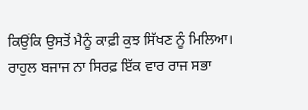ਕਿਉਂਕਿ ਉਸਤੋਂ ਮੈਨੂੰ ਕਾਫ਼ੀ ਕੁਝ ਸਿੱਖਣ ਨੂੰ ਮਿਲਿਆ।
ਰਾਹੁਲ ਬਜਾਜ ਨਾ ਸਿਰਫ਼ ਇੱਕ ਵਾਰ ਰਾਜ ਸਭਾ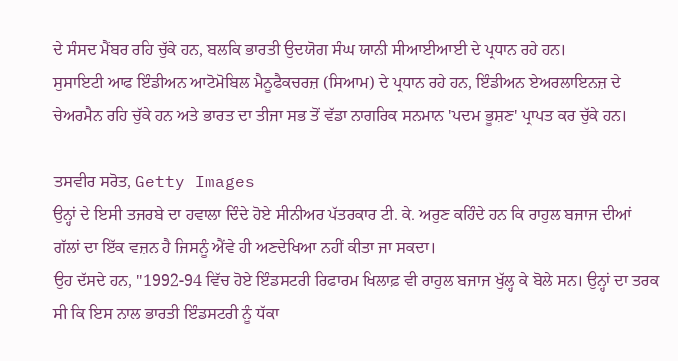ਦੇ ਸੰਸਦ ਮੈਂਬਰ ਰਹਿ ਚੁੱਕੇ ਹਨ, ਬਲਕਿ ਭਾਰਤੀ ਉਦਯੋਗ ਸੰਘ ਯਾਨੀ ਸੀਆਈਆਈ ਦੇ ਪ੍ਰਧਾਨ ਰਹੇ ਹਨ।
ਸੁਸਾਇਟੀ ਆਫ ਇੰਡੀਅਨ ਆਟੋਮੋਬਿਲ ਮੈਨੂਫੈਕਚਰਜ਼ (ਸਿਆਮ) ਦੇ ਪ੍ਰਧਾਨ ਰਹੇ ਹਨ, ਇੰਡੀਅਨ ਏਅਰਲਾਇਨਜ਼ ਦੇ ਚੇਅਰਮੈਨ ਰਹਿ ਚੁੱਕੇ ਹਨ ਅਤੇ ਭਾਰਤ ਦਾ ਤੀਜਾ ਸਭ ਤੋਂ ਵੱਡਾ ਨਾਗਰਿਕ ਸਨਮਾਨ 'ਪਦਮ ਭੂਸ਼ਣ' ਪ੍ਰਾਪਤ ਕਰ ਚੁੱਕੇ ਹਨ।

ਤਸਵੀਰ ਸਰੋਤ, Getty Images
ਉਨ੍ਹਾਂ ਦੇ ਇਸੀ ਤਜਰਬੇ ਦਾ ਹਵਾਲਾ ਦਿੰਦੇ ਹੋਏ ਸੀਨੀਅਰ ਪੱਤਰਕਾਰ ਟੀ. ਕੇ. ਅਰੁਣ ਕਹਿੰਦੇ ਹਨ ਕਿ ਰਾਹੁਲ ਬਜਾਜ ਦੀਆਂ ਗੱਲਾਂ ਦਾ ਇੱਕ ਵਜ਼ਨ ਹੈ ਜਿਸਨੂੰ ਐਂਵੇ ਹੀ ਅਣਦੇਖਿਆ ਨਹੀਂ ਕੀਤਾ ਜਾ ਸਕਦਾ।
ਉਹ ਦੱਸਦੇ ਹਨ, ''1992-94 ਵਿੱਚ ਹੋਏ ਇੰਡਸਟਰੀ ਰਿਫਾਰਮ ਖਿਲਾਫ਼ ਵੀ ਰਾਹੁਲ ਬਜਾਜ ਖੁੱਲ੍ਹ ਕੇ ਬੋਲੇ ਸਨ। ਉਨ੍ਹਾਂ ਦਾ ਤਰਕ ਸੀ ਕਿ ਇਸ ਨਾਲ ਭਾਰਤੀ ਇੰਡਸਟਰੀ ਨੂੰ ਧੱਕਾ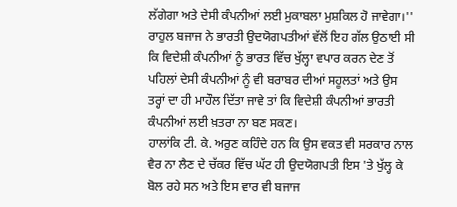ਲੱਗੇਗਾ ਅਤੇ ਦੇਸੀ ਕੰਪਨੀਆਂ ਲਈ ਮੁਕਾਬਲਾ ਮੁਸ਼ਕਿਲ ਹੋ ਜਾਵੇਗਾ।''
ਰਾਹੁਲ ਬਜਾਜ ਨੇ ਭਾਰਤੀ ਉਦਯੋਗਪਤੀਆਂ ਵੱਲੋਂ ਇਹ ਗੱਲ ਉਠਾਈ ਸੀ ਕਿ ਵਿਦੇਸ਼ੀ ਕੰਪਨੀਆਂ ਨੂੰ ਭਾਰਤ ਵਿੱਚ ਖੁੱਲ੍ਹਾ ਵਪਾਰ ਕਰਨ ਦੇਣ ਤੋਂ ਪਹਿਲਾਂ ਦੇਸੀ ਕੰਪਨੀਆਂ ਨੂੰ ਵੀ ਬਰਾਬਰ ਦੀਆਂ ਸਹੂਲਤਾਂ ਅਤੇ ਉਸ ਤਰ੍ਹਾਂ ਦਾ ਹੀ ਮਾਹੌਲ ਦਿੱਤਾ ਜਾਵੇ ਤਾਂ ਕਿ ਵਿਦੇਸ਼ੀ ਕੰਪਨੀਆਂ ਭਾਰਤੀ ਕੰਪਨੀਆਂ ਲਈ ਖ਼ਤਰਾ ਨਾ ਬਣ ਸਕਣ।
ਹਾਲਾਂਕਿ ਟੀ. ਕੇ. ਅਰੁਣ ਕਹਿੰਦੇ ਹਨ ਕਿ ਉਸ ਵਕਤ ਵੀ ਸਰਕਾਰ ਨਾਲ ਵੈਰ ਨਾ ਲੈਣ ਦੇ ਚੱਕਰ ਵਿੱਚ ਘੱਟ ਹੀ ਉਦਯੋਗਪਤੀ ਇਸ 'ਤੇ ਖੁੱਲ੍ਹ ਕੇ ਬੋਲ ਰਹੇ ਸਨ ਅਤੇ ਇਸ ਵਾਰ ਵੀ ਬਜਾਜ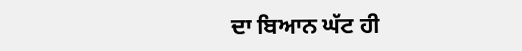ਦਾ ਬਿਆਨ ਘੱਟ ਹੀ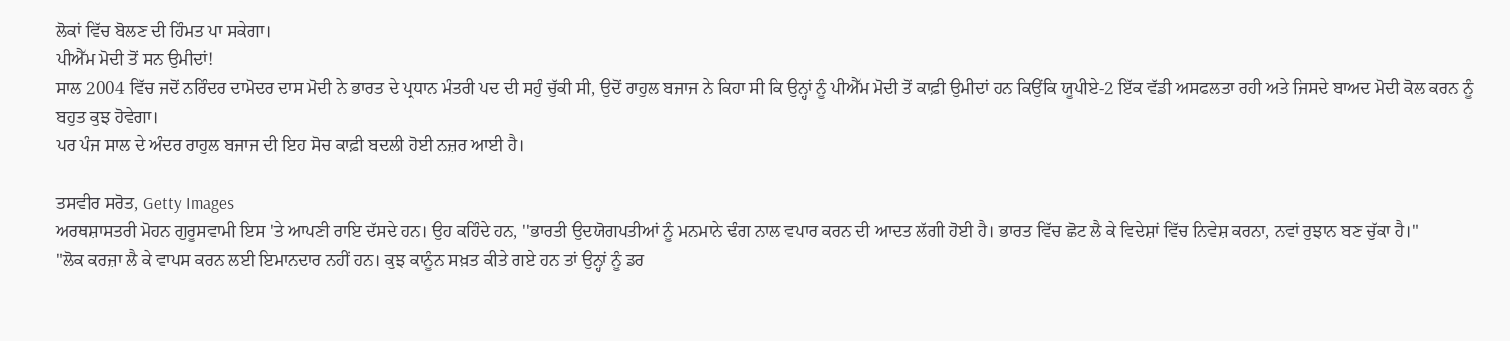ਲੋਕਾਂ ਵਿੱਚ ਬੋਲਣ ਦੀ ਹਿੰਮਤ ਪਾ ਸਕੇਗਾ।
ਪੀਐੱਮ ਮੋਦੀ ਤੋਂ ਸਨ ਉਮੀਦਾਂ!
ਸਾਲ 2004 ਵਿੱਚ ਜਦੋਂ ਨਰਿੰਦਰ ਦਾਮੋਦਰ ਦਾਸ ਮੋਦੀ ਨੇ ਭਾਰਤ ਦੇ ਪ੍ਰਧਾਨ ਮੰਤਰੀ ਪਦ ਦੀ ਸਹੁੰ ਚੁੱਕੀ ਸੀ, ਉਦੋਂ ਰਾਹੁਲ ਬਜਾਜ ਨੇ ਕਿਹਾ ਸੀ ਕਿ ਉਨ੍ਹਾਂ ਨੂੰ ਪੀਐੱਮ ਮੋਦੀ ਤੋਂ ਕਾਫ਼ੀ ਉਮੀਦਾਂ ਹਨ ਕਿਉਂਕਿ ਯੂਪੀਏ-2 ਇੱਕ ਵੱਡੀ ਅਸਫਲਤਾ ਰਹੀ ਅਤੇ ਜਿਸਦੇ ਬਾਅਦ ਮੋਦੀ ਕੋਲ ਕਰਨ ਨੂੰ ਬਹੁਤ ਕੁਝ ਹੋਵੇਗਾ।
ਪਰ ਪੰਜ ਸਾਲ ਦੇ ਅੰਦਰ ਰਾਹੁਲ ਬਜਾਜ ਦੀ ਇਹ ਸੋਚ ਕਾਫ਼ੀ ਬਦਲੀ ਹੋਈ ਨਜ਼ਰ ਆਈ ਹੈ।

ਤਸਵੀਰ ਸਰੋਤ, Getty Images
ਅਰਥਸ਼ਾਸਤਰੀ ਮੋਹਨ ਗੁਰੂਸਵਾਮੀ ਇਸ 'ਤੇ ਆਪਣੀ ਰਾਇ ਦੱਸਦੇ ਹਨ। ਉਹ ਕਹਿੰਦੇ ਹਨ, ''ਭਾਰਤੀ ਉਦਯੋਗਪਤੀਆਂ ਨੂੰ ਮਨਮਾਨੇ ਢੰਗ ਨਾਲ ਵਪਾਰ ਕਰਨ ਦੀ ਆਦਤ ਲੱਗੀ ਹੋਈ ਹੈ। ਭਾਰਤ ਵਿੱਚ ਛੋਟ ਲੈ ਕੇ ਵਿਦੇਸ਼ਾਂ ਵਿੱਚ ਨਿਵੇਸ਼ ਕਰਨਾ, ਨਵਾਂ ਰੁਝਾਨ ਬਣ ਚੁੱਕਾ ਹੈ।"
"ਲੋਕ ਕਰਜ਼ਾ ਲੈ ਕੇ ਵਾਪਸ ਕਰਨ ਲਈ ਇਮਾਨਦਾਰ ਨਹੀਂ ਹਨ। ਕੁਝ ਕਾਨੂੰਨ ਸਖ਼ਤ ਕੀਤੇ ਗਏ ਹਨ ਤਾਂ ਉਨ੍ਹਾਂ ਨੂੰ ਡਰ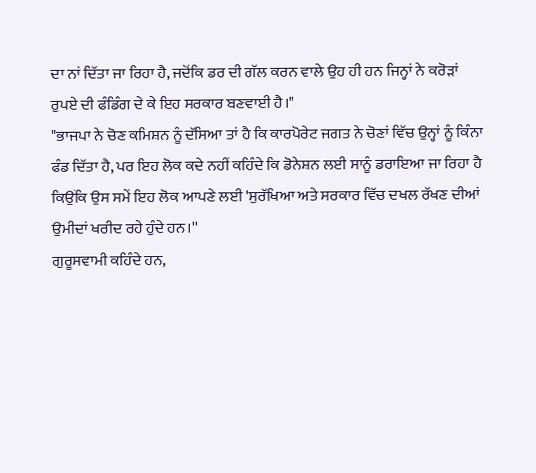ਦਾ ਨਾਂ ਦਿੱਤਾ ਜਾ ਰਿਹਾ ਹੈ, ਜਦੋਂਕਿ ਡਰ ਦੀ ਗੱਲ ਕਰਨ ਵਾਲੇ ਉਹ ਹੀ ਹਨ ਜਿਨ੍ਹਾਂ ਨੇ ਕਰੋੜਾਂ ਰੁਪਏ ਦੀ ਫੰਡਿੰਗ ਦੇ ਕੇ ਇਹ ਸਰਕਾਰ ਬਣਵਾਈ ਹੈ।"
"ਭਾਜਪਾ ਨੇ ਚੋਣ ਕਮਿਸ਼ਨ ਨੂੰ ਦੱਸਿਆ ਤਾਂ ਹੈ ਕਿ ਕਾਰਪੋਰੇਟ ਜਗਤ ਨੇ ਚੋਣਾਂ ਵਿੱਚ ਉਨ੍ਹਾਂ ਨੂੰ ਕਿੰਨਾ ਫੰਡ ਦਿੱਤਾ ਹੈ, ਪਰ ਇਹ ਲੋਕ ਕਦੇ ਨਹੀਂ ਕਹਿੰਦੇ ਕਿ ਡੋਨੇਸ਼ਨ ਲਈ ਸਾਨੂੰ ਡਰਾਇਆ ਜਾ ਰਿਹਾ ਹੈ ਕਿਉਂਕਿ ਉਸ ਸਮੇਂ ਇਹ ਲੋਕ ਆਪਣੇ ਲਈ 'ਸੁਰੱਖਿਆ ਅਤੇ ਸਰਕਾਰ ਵਿੱਚ ਦਖਲ ਰੱਖਣ ਦੀਆਂ ਉਮੀਦਾਂ ਖਰੀਦ ਰਹੇ ਹੁੰਦੇ ਹਨ।''
ਗੁਰੂਸਵਾਮੀ ਕਹਿੰਦੇ ਹਨ,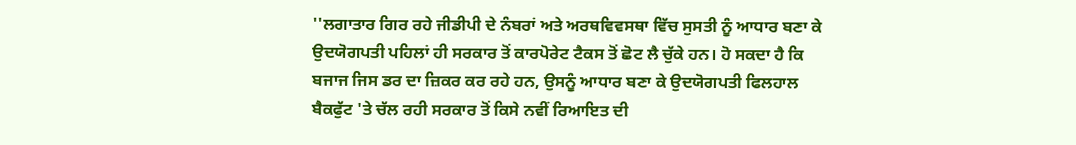''ਲਗਾਤਾਰ ਗਿਰ ਰਹੇ ਜੀਡੀਪੀ ਦੇ ਨੰਬਰਾਂ ਅਤੇ ਅਰਥਵਿਵਸਥਾ ਵਿੱਚ ਸੁਸਤੀ ਨੂੰ ਆਧਾਰ ਬਣਾ ਕੇ ਉਦਯੋਗਪਤੀ ਪਹਿਲਾਂ ਹੀ ਸਰਕਾਰ ਤੋਂ ਕਾਰਪੋਰੇਟ ਟੈਕਸ ਤੋਂ ਛੋਟ ਲੈ ਚੁੱਕੇ ਹਨ। ਹੋ ਸਕਦਾ ਹੈ ਕਿ ਬਜਾਜ ਜਿਸ ਡਰ ਦਾ ਜ਼ਿਕਰ ਕਰ ਰਹੇ ਹਨ, ਉਸਨੂੰ ਆਧਾਰ ਬਣਾ ਕੇ ਉਦਯੋਗਪਤੀ ਫਿਲਹਾਲ ਬੈਕਫੁੱਟ 'ਤੇ ਚੱਲ ਰਹੀ ਸਰਕਾਰ ਤੋਂ ਕਿਸੇ ਨਵੀਂ ਰਿਆਇਤ ਦੀ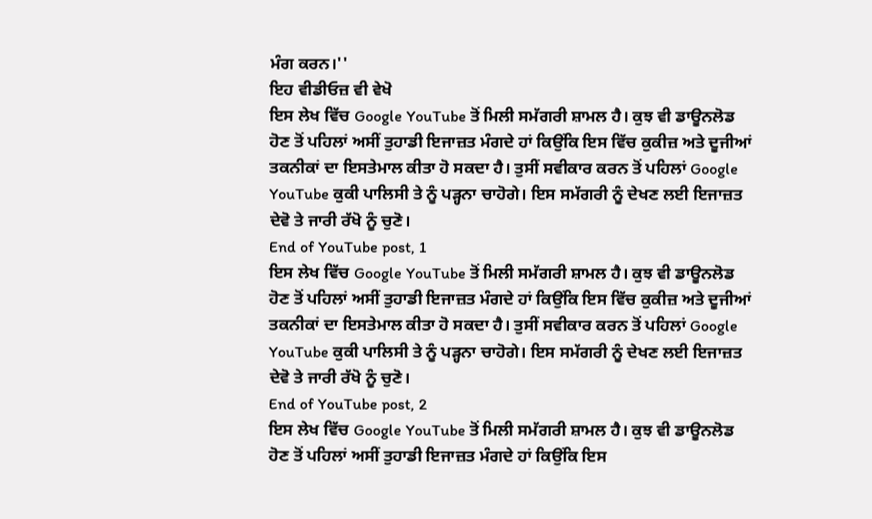ਮੰਗ ਕਰਨ।''
ਇਹ ਵੀਡੀਓਜ਼ ਵੀ ਵੇਖੋ
ਇਸ ਲੇਖ ਵਿੱਚ Google YouTube ਤੋਂ ਮਿਲੀ ਸਮੱਗਰੀ ਸ਼ਾਮਲ ਹੈ। ਕੁਝ ਵੀ ਡਾਊਨਲੋਡ ਹੋਣ ਤੋਂ ਪਹਿਲਾਂ ਅਸੀਂ ਤੁਹਾਡੀ ਇਜਾਜ਼ਤ ਮੰਗਦੇ ਹਾਂ ਕਿਉਂਕਿ ਇਸ ਵਿੱਚ ਕੁਕੀਜ਼ ਅਤੇ ਦੂਜੀਆਂ ਤਕਨੀਕਾਂ ਦਾ ਇਸਤੇਮਾਲ ਕੀਤਾ ਹੋ ਸਕਦਾ ਹੈ। ਤੁਸੀਂ ਸਵੀਕਾਰ ਕਰਨ ਤੋਂ ਪਹਿਲਾਂ Google YouTube ਕੁਕੀ ਪਾਲਿਸੀ ਤੇ ਨੂੰ ਪੜ੍ਹਨਾ ਚਾਹੋਗੇ। ਇਸ ਸਮੱਗਰੀ ਨੂੰ ਦੇਖਣ ਲਈ ਇਜਾਜ਼ਤ ਦੇਵੋ ਤੇ ਜਾਰੀ ਰੱਖੋ ਨੂੰ ਚੁਣੋ।
End of YouTube post, 1
ਇਸ ਲੇਖ ਵਿੱਚ Google YouTube ਤੋਂ ਮਿਲੀ ਸਮੱਗਰੀ ਸ਼ਾਮਲ ਹੈ। ਕੁਝ ਵੀ ਡਾਊਨਲੋਡ ਹੋਣ ਤੋਂ ਪਹਿਲਾਂ ਅਸੀਂ ਤੁਹਾਡੀ ਇਜਾਜ਼ਤ ਮੰਗਦੇ ਹਾਂ ਕਿਉਂਕਿ ਇਸ ਵਿੱਚ ਕੁਕੀਜ਼ ਅਤੇ ਦੂਜੀਆਂ ਤਕਨੀਕਾਂ ਦਾ ਇਸਤੇਮਾਲ ਕੀਤਾ ਹੋ ਸਕਦਾ ਹੈ। ਤੁਸੀਂ ਸਵੀਕਾਰ ਕਰਨ ਤੋਂ ਪਹਿਲਾਂ Google YouTube ਕੁਕੀ ਪਾਲਿਸੀ ਤੇ ਨੂੰ ਪੜ੍ਹਨਾ ਚਾਹੋਗੇ। ਇਸ ਸਮੱਗਰੀ ਨੂੰ ਦੇਖਣ ਲਈ ਇਜਾਜ਼ਤ ਦੇਵੋ ਤੇ ਜਾਰੀ ਰੱਖੋ ਨੂੰ ਚੁਣੋ।
End of YouTube post, 2
ਇਸ ਲੇਖ ਵਿੱਚ Google YouTube ਤੋਂ ਮਿਲੀ ਸਮੱਗਰੀ ਸ਼ਾਮਲ ਹੈ। ਕੁਝ ਵੀ ਡਾਊਨਲੋਡ ਹੋਣ ਤੋਂ ਪਹਿਲਾਂ ਅਸੀਂ ਤੁਹਾਡੀ ਇਜਾਜ਼ਤ ਮੰਗਦੇ ਹਾਂ ਕਿਉਂਕਿ ਇਸ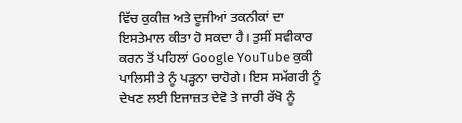ਵਿੱਚ ਕੁਕੀਜ਼ ਅਤੇ ਦੂਜੀਆਂ ਤਕਨੀਕਾਂ ਦਾ ਇਸਤੇਮਾਲ ਕੀਤਾ ਹੋ ਸਕਦਾ ਹੈ। ਤੁਸੀਂ ਸਵੀਕਾਰ ਕਰਨ ਤੋਂ ਪਹਿਲਾਂ Google YouTube ਕੁਕੀ ਪਾਲਿਸੀ ਤੇ ਨੂੰ ਪੜ੍ਹਨਾ ਚਾਹੋਗੇ। ਇਸ ਸਮੱਗਰੀ ਨੂੰ ਦੇਖਣ ਲਈ ਇਜਾਜ਼ਤ ਦੇਵੋ ਤੇ ਜਾਰੀ ਰੱਖੋ ਨੂੰ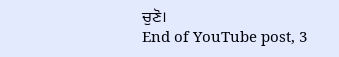ਚੁਣੋ।
End of YouTube post, 3